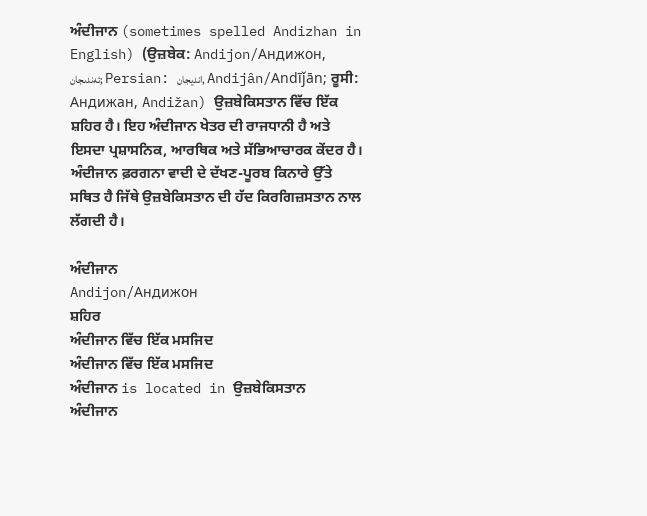ਅੰਦੀਜਾਨ (sometimes spelled Andizhan in English) (ਉਜ਼ਬੇਕ: Andijon/Андижон, ئەندىجان; Persian: اندیجان, Andijân/Andīǰān; ਰੂਸੀ: Андижан, Andižan) ਉਜ਼ਬੇਕਿਸਤਾਨ ਵਿੱਚ ਇੱਕ ਸ਼ਹਿਰ ਹੈ। ਇਹ ਅੰਦੀਜਾਨ ਖੇਤਰ ਦੀ ਰਾਜਧਾਨੀ ਹੈ ਅਤੇ ਇਸਦਾ ਪ੍ਰਸ਼ਾਸਨਿਕ, ਆਰਥਿਕ ਅਤੇ ਸੱਭਿਆਚਾਰਕ ਕੇਂਦਰ ਹੈ। ਅੰਦੀਜਾਨ ਫ਼ਰਗਨਾ ਵਾਦੀ ਦੇ ਦੱਖਣ-ਪੂਰਬ ਕਿਨਾਰੇ ਉੱਤੇ ਸਥਿਤ ਹੈ ਜਿੱਥੇ ਉਜ਼ਬੇਕਿਸਤਾਨ ਦੀ ਹੱਦ ਕਿਰਗਿਜ਼ਸਤਾਨ ਨਾਲ ਲੱਗਦੀ ਹੈ।

ਅੰਦੀਜਾਨ
Andijon/Андижон
ਸ਼ਹਿਰ
ਅੰਦੀਜਾਨ ਵਿੱਚ ਇੱਕ ਮਸਜਿਦ
ਅੰਦੀਜਾਨ ਵਿੱਚ ਇੱਕ ਮਸਜਿਦ
ਅੰਦੀਜਾਨ is located in ਉਜ਼ਬੇਕਿਸਤਾਨ
ਅੰਦੀਜਾਨ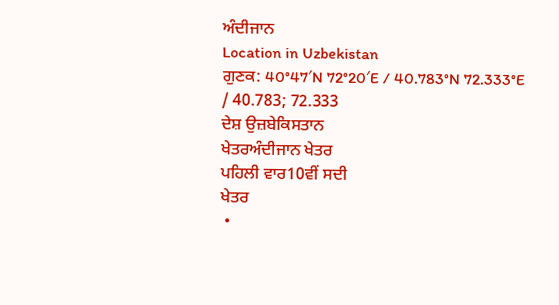ਅੰਦੀਜਾਨ
Location in Uzbekistan
ਗੁਣਕ: 40°47′N 72°20′E / 40.783°N 72.333°E / 40.783; 72.333
ਦੇਸ਼ ਉਜ਼ਬੇਕਿਸਤਾਨ
ਖੇਤਰਅੰਦੀਜਾਨ ਖੇਤਰ
ਪਹਿਲੀ ਵਾਰ10ਵੀਂ ਸਦੀ
ਖੇਤਰ
 •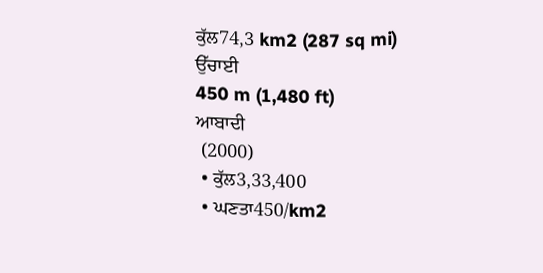ਕੁੱਲ74,3 km2 (287 sq mi)
ਉੱਚਾਈ
450 m (1,480 ft)
ਆਬਾਦੀ
 (2000)
 • ਕੁੱਲ3,33,400
 • ਘਣਤਾ450/km2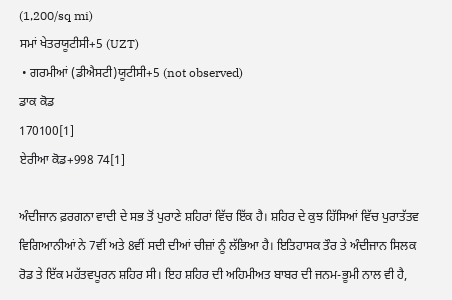(1,200/sq mi)
ਸਮਾਂ ਖੇਤਰਯੂਟੀਸੀ+5 (UZT)
 • ਗਰਮੀਆਂ (ਡੀਐਸਟੀ)ਯੂਟੀਸੀ+5 (not observed)
ਡਾਕ ਕੋਡ
170100[1]
ਏਰੀਆ ਕੋਡ+998 74[1]

ਅੰਦੀਜਾਨ ਫ਼ਰਗਨਾ ਵਾਦੀ ਦੇ ਸਭ ਤੋਂ ਪੁਰਾਣੇ ਸ਼ਹਿਰਾਂ ਵਿੱਚ ਇੱਕ ਹੈ। ਸ਼ਹਿਰ ਦੇ ਕੁਝ ਹਿੱਸਿਆਂ ਵਿੱਚ ਪੁਰਾਤੱਤਵ ਵਿਗਿਆਨੀਆਂ ਨੇ 7ਵੀਂ ਅਤੇ 8ਵੀਂ ਸਦੀ ਦੀਆਂ ਚੀਜ਼ਾਂ ਨੂੰ ਲੱਭਿਆ ਹੈ। ਇਤਿਹਾਸਕ ਤੌਰ ਤੇ ਅੰਦੀਜਾਨ ਸਿਲਕ ਰੋਡ ਤੇ ਇੱਕ ਮਹੱਤਵਪੂਰਨ ਸ਼ਹਿਰ ਸੀ। ਇਹ ਸ਼ਹਿਰ ਦੀ ਅਹਿਮੀਅਤ ਬਾਬਰ ਦੀ ਜਨਮ-ਭੂਮੀ ਨਾਲ ਵੀ ਹੈ,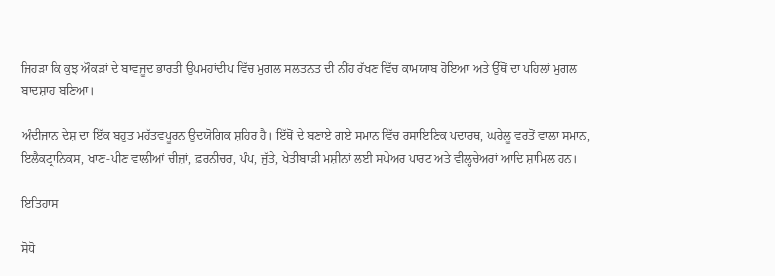ਜਿਹੜਾ ਕਿ ਕੁਝ ਔਕੜਾਂ ਦੇ ਬਾਵਜੂਦ ਭਾਰਤੀ ਉਪਮਹਾਂਦੀਪ ਵਿੱਚ ਮੁਗਲ ਸਲਤਨਤ ਦੀ ਨੀਂਹ ਰੱਖਣ ਵਿੱਚ ਕਾਮਯਾਬ ਹੋਇਆ ਅਤੇ ਉੱਥੋਂ ਦਾ ਪਹਿਲਾਂ ਮੁਗਲ ਬਾਦਸ਼ਾਹ ਬਣਿਆ।

ਅੰਦੀਜਾਨ ਦੇਸ਼ ਦਾ ਇੱਕ ਬਹੁਤ ਮਹੱਤਵਪੂਰਨ ਉਦਯੋਗਿਕ ਸ਼ਹਿਰ ਹੈ। ਇੱਥੋਂ ਦੇ ਬਣਾਏ ਗਏ ਸਮਾਨ ਵਿੱਚ ਰਸਾਇਣਿਕ ਪਦਾਰਥ, ਘਰੇਲੂ ਵਰਤੋਂ ਵਾਲਾ ਸਮਾਨ, ਇਲੈਕਟ੍ਰਾਨਿਕਸ, ਖਾਣ-ਪੀਣ ਵਾਲੀਆਂ ਚੀਜ਼ਾਂ, ਫ਼ਰਨੀਚਰ, ਪੰਪ, ਜੁੱਤੇ, ਖੇਤੀਬਾੜੀ ਮਸ਼ੀਨਾਂ ਲਈ ਸਪੇਅਰ ਪਾਰਟ ਅਤੇ ਵੀਲ੍ਹਚੇਅਰਾਂ ਆਦਿ ਸ਼ਾਮਿਲ ਹਨ।

ਇਤਿਹਾਸ

ਸੋਧੋ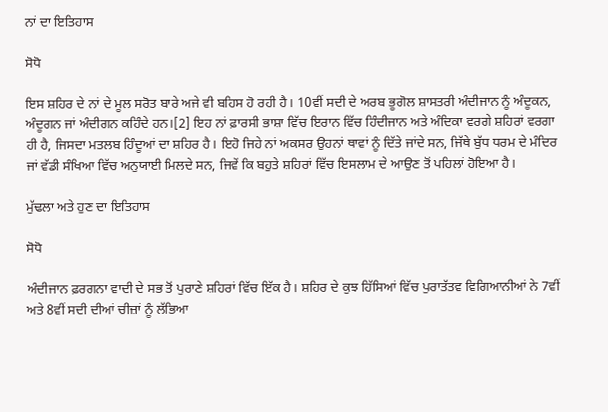ਨਾਂ ਦਾ ਇਤਿਹਾਸ

ਸੋਧੋ

ਇਸ ਸ਼ਹਿਰ ਦੇ ਨਾਂ ਦੇ ਮੂਲ ਸਰੋਤ ਬਾਰੇ ਅਜੇ ਵੀ ਬਹਿਸ ਹੋ ਰਹੀ ਹੈ। 10ਵੀਂ ਸਦੀ ਦੇ ਅਰਬ ਭੂਗੋਲ ਸ਼ਾਸਤਰੀ ਅੰਦੀਜਾਨ ਨੂੰ ਅੰਦੂਕਨ, ਅੰਦੂਗਨ ਜਾਂ ਅੰਦੀਗਨ ਕਹਿੰਦੇ ਹਨ।[2] ਇਹ ਨਾਂ ਫ਼ਾਰਸੀ ਭਾਸ਼ਾ ਵਿੱਚ ਇਰਾਨ ਵਿੱਚ ਹਿੰਦੀਜਾਨ ਅਤੇ ਅੰਦਿਕਾ ਵਰਗੇ ਸ਼ਹਿਰਾਂ ਵਰਗਾ ਹੀ ਹੈ, ਜਿਸਦਾ ਮਤਲਬ ਹਿੰਦੂਆਂ ਦਾ ਸ਼ਹਿਰ ਹੈ। ਇਹੋ ਜਿਹੇ ਨਾਂ ਅਕਸਰ ਉਹਨਾਂ ਥਾਵਾਂ ਨੂੰ ਦਿੱਤੇ ਜਾਂਦੇ ਸਨ, ਜਿੱਥੇ ਬੁੱਧ ਧਰਮ ਦੇ ਮੰਦਿਰ ਜਾਂ ਵੱਡੀ ਸੰਖਿਆ ਵਿੱਚ ਅਨੁਯਾਈ ਮਿਲਦੇ ਸਨ, ਜਿਵੇਂ ਕਿ ਬਹੁਤੇ ਸ਼ਹਿਰਾਂ ਵਿੱਚ ਇਸਲਾਮ ਦੇ ਆਉਣ ਤੋਂ ਪਹਿਲਾਂ ਹੋਇਆ ਹੈ।

ਮੁੱਢਲਾ ਅਤੇ ਹੁਣ ਦਾ ਇਤਿਹਾਸ

ਸੋਧੋ

ਅੰਦੀਜਾਨ ਫ਼ਰਗਨਾ ਵਾਦੀ ਦੇ ਸਭ ਤੋਂ ਪੁਰਾਣੇ ਸ਼ਹਿਰਾਂ ਵਿੱਚ ਇੱਕ ਹੈ। ਸ਼ਹਿਰ ਦੇ ਕੁਝ ਹਿੱਸਿਆਂ ਵਿੱਚ ਪੁਰਾਤੱਤਵ ਵਿਗਿਆਨੀਆਂ ਨੇ 7ਵੀਂ ਅਤੇ 8ਵੀਂ ਸਦੀ ਦੀਆਂ ਚੀਜ਼ਾਂ ਨੂੰ ਲੱਭਿਆ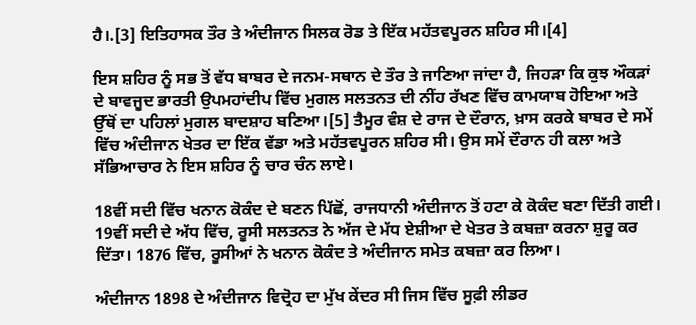ਹੈ।.[3] ਇਤਿਹਾਸਕ ਤੌਰ ਤੇ ਅੰਦੀਜਾਨ ਸਿਲਕ ਰੋਡ ਤੇ ਇੱਕ ਮਹੱਤਵਪੂਰਨ ਸ਼ਹਿਰ ਸੀ।[4]

ਇਸ ਸ਼ਹਿਰ ਨੂੰ ਸਭ ਤੋਂ ਵੱਧ ਬਾਬਰ ਦੇ ਜਨਮ-ਸਥਾਨ ਦੇ ਤੌਰ ਤੇ ਜਾਣਿਆ ਜਾਂਦਾ ਹੈ, ਜਿਹੜਾ ਕਿ ਕੁਝ ਔਕੜਾਂ ਦੇ ਬਾਵਜੂਦ ਭਾਰਤੀ ਉਪਮਹਾਂਦੀਪ ਵਿੱਚ ਮੁਗਲ ਸਲਤਨਤ ਦੀ ਨੀਂਹ ਰੱਖਣ ਵਿੱਚ ਕਾਮਯਾਬ ਹੋਇਆ ਅਤੇ ਉੱਥੋਂ ਦਾ ਪਹਿਲਾਂ ਮੁਗਲ ਬਾਦਸ਼ਾਹ ਬਣਿਆ।[5] ਤੈਮੂਰ ਵੰਸ਼ ਦੇ ਰਾਜ ਦੇ ਦੌਰਾਨ, ਖ਼ਾਸ ਕਰਕੇ ਬਾਬਰ ਦੇ ਸਮੇਂ ਵਿੱਚ ਅੰਦੀਜਾਨ ਖੇਤਰ ਦਾ ਇੱਕ ਵੱਡਾ ਅਤੇ ਮਹੱਤਵਪੂਰਨ ਸ਼ਹਿਰ ਸੀ। ਉਸ ਸਮੇਂ ਦੌਰਾਨ ਹੀ ਕਲਾ ਅਤੇ ਸੱਭਿਆਚਾਰ ਨੇ ਇਸ ਸ਼ਹਿਰ ਨੂੰ ਚਾਰ ਚੰਨ ਲਾਏ।

18ਵੀਂ ਸਦੀ ਵਿੱਚ ਖਨਾਨ ਕੋਕੰਦ ਦੇ ਬਣਨ ਪਿੱਛੋਂ, ਰਾਜਧਾਨੀ ਅੰਦੀਜਾਨ ਤੋਂ ਹਟਾ ਕੇ ਕੋਕੰਦ ਬਣਾ ਦਿੱਤੀ ਗਈ। 19ਵੀਂ ਸਦੀ ਦੇ ਅੱਧ ਵਿੱਚ, ਰੂਸੀ ਸਲਤਨਤ ਨੇ ਅੱਜ ਦੇ ਮੱਧ ਏਸ਼ੀਆ ਦੇ ਖੇਤਰ ਤੇ ਕਬਜ਼ਾ ਕਰਨਾ ਸ਼ੁਰੂ ਕਰ ਦਿੱਤਾ। 1876 ਵਿੱਚ, ਰੂਸੀਆਂ ਨੇ ਖਨਾਨ ਕੋਕੰਦ ਤੇ ਅੰਦੀਜਾਨ ਸਮੇਤ ਕਬਜ਼ਾ ਕਰ ਲਿਆ।

ਅੰਦੀਜਾਨ 1898 ਦੇ ਅੰਦੀਜਾਨ ਵਿਦ੍ਰੋਹ ਦਾ ਮੁੱਖ ਕੇਂਦਰ ਸੀ ਜਿਸ ਵਿੱਚ ਸੂਫ਼ੀ ਲੀਡਰ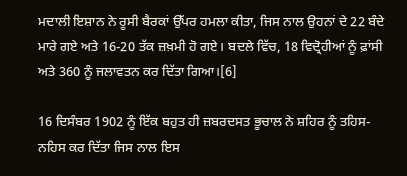ਮਦਾਲੀ ਇਸ਼ਾਨ ਨੇ ਰੂਸੀ ਬੈਰਕਾਂ ਉੱਪਰ ਹਮਲਾ ਕੀਤਾ, ਜਿਸ ਨਾਲ ਉਹਨਾਂ ਦੇ 22 ਬੰਦੇ ਮਾਰੇ ਗਏ ਅਤੇ 16-20 ਤੱਕ ਜ਼ਖ਼ਮੀ ਹੋ ਗਏ। ਬਦਲੇ ਵਿੱਚ, 18 ਵਿਦ੍ਰੋਹੀਆਂ ਨੂੰ ਫ਼ਾਂਸੀ ਅਤੇ 360 ਨੂੰ ਜਲਾਵਤਨ ਕਰ ਦਿੱਤਾ ਗਿਆ।[6]

16 ਦਿਸੰਬਰ 1902 ਨੂੰ ਇੱਕ ਬਹੁਤ ਹੀ ਜ਼ਬਰਦਸਤ ਭੂਚਾਲ ਨੇ ਸ਼ਹਿਰ ਨੂੰ ਤਹਿਸ-ਨਹਿਸ ਕਰ ਦਿੱਤਾ ਜਿਸ ਨਾਲ ਇਸ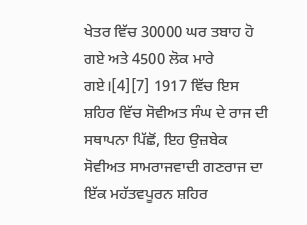ਖੇਤਰ ਵਿੱਚ 30000 ਘਰ ਤਬਾਹ ਹੋ ਗਏ ਅਤੇ 4500 ਲੋਕ ਮਾਰੇ ਗਏ।[4][7] 1917 ਵਿੱਚ ਇਸ ਸ਼ਹਿਰ ਵਿੱਚ ਸੋਵੀਅਤ ਸੰਘ ਦੇ ਰਾਜ ਦੀ ਸਥਾਪਨਾ ਪਿੱਛੋਂ, ਇਹ ਉਜ਼ਬੇਕ ਸੋਵੀਅਤ ਸਾਮਰਾਜਵਾਦੀ ਗਣਰਾਜ ਦਾ ਇੱਕ ਮਹੱਤਵਪੂਰਨ ਸ਼ਹਿਰ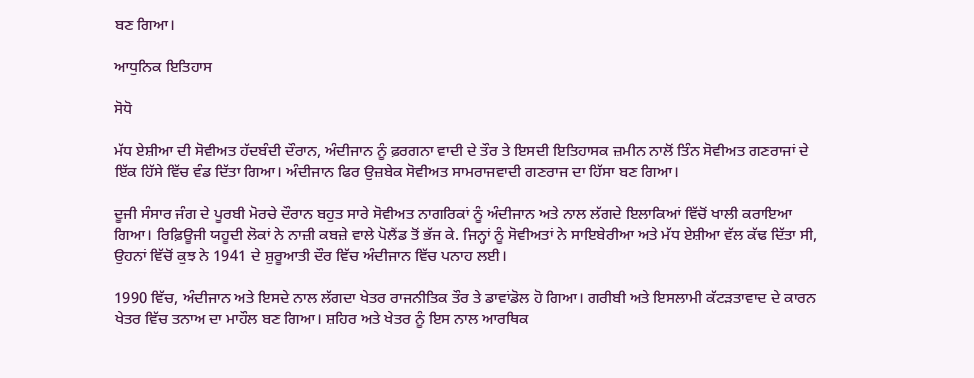ਬਣ ਗਿਆ।

ਆਧੁਨਿਕ ਇਤਿਹਾਸ

ਸੋਧੋ

ਮੱਧ ਏਸ਼ੀਆ ਦੀ ਸੋਵੀਅਤ ਹੱਦਬੰਦੀ ਦੌਰਾਨ, ਅੰਦੀਜਾਨ ਨੂੰ ਫ਼ਰਗਨਾ ਵਾਦੀ ਦੇ ਤੌਰ ਤੇ ਇਸਦੀ ਇਤਿਹਾਸਕ ਜ਼ਮੀਨ ਨਾਲੋਂ ਤਿੰਨ ਸੋਵੀਅਤ ਗਣਰਾਜਾਂ ਦੇ ਇੱਕ ਹਿੱਸੇ ਵਿੱਚ ਵੰਡ ਦਿੱਤਾ ਗਿਆ। ਅੰਦੀਜਾਨ ਫਿਰ ਉਜ਼ਬੇਕ ਸੋਵੀਅਤ ਸਾਮਰਾਜਵਾਦੀ ਗਣਰਾਜ ਦਾ ਹਿੱਸਾ ਬਣ ਗਿਆ।

ਦੂਜੀ ਸੰਸਾਰ ਜੰਗ ਦੇ ਪੂਰਬੀ ਮੋਰਚੇ ਦੌਰਾਨ ਬਹੁਤ ਸਾਰੇ ਸੋਵੀਅਤ ਨਾਗਰਿਕਾਂ ਨੂੰ ਅੰਦੀਜਾਨ ਅਤੇ ਨਾਲ ਲੱਗਦੇ ਇਲਾਕਿਆਂ ਵਿੱਚੋਂ ਖਾਲੀ ਕਰਾਇਆ ਗਿਆ। ਰਿਫ਼ਿਊਜੀ ਯਹੂਦੀ ਲੋਕਾਂ ਨੇ ਨਾਜ਼ੀ ਕਬਜ਼ੇ ਵਾਲੇ ਪੋਲੈਂਡ ਤੋਂ ਭੱਜ ਕੇ. ਜਿਨ੍ਹਾਂ ਨੂੰ ਸੋਵੀਅਤਾਂ ਨੇ ਸਾਇਬੇਰੀਆ ਅਤੇ ਮੱਧ ਏਸ਼ੀਆ ਵੱਲ ਕੱਢ ਦਿੱਤਾ ਸੀ, ਉਹਨਾਂ ਵਿੱਚੋਂ ਕੁਝ ਨੇ 1941 ਦੇ ਸ਼ੁਰੂਆਤੀ ਦੌਰ ਵਿੱਚ ਅੰਦੀਜਾਨ ਵਿੱਚ ਪਨਾਹ ਲਈ।

1990 ਵਿੱਚ, ਅੰਦੀਜਾਨ ਅਤੇ ਇਸਦੇ ਨਾਲ ਲੱਗਦਾ ਖੇਤਰ ਰਾਜਨੀਤਿਕ ਤੌਰ ਤੇ ਡਾਵਾਂਡੋਲ ਹੋ ਗਿਆ। ਗਰੀਬੀ ਅਤੇ ਇਸਲਾਮੀ ਕੱਟੜਤਾਵਾਦ ਦੇ ਕਾਰਨ ਖੇਤਰ ਵਿੱਚ ਤਨਾਅ ਦਾ ਮਾਹੌਲ ਬਣ ਗਿਆ। ਸ਼ਹਿਰ ਅਤੇ ਖੇਤਰ ਨੂੰ ਇਸ ਨਾਲ ਆਰਥਿਕ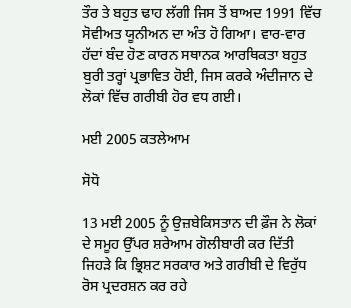ਤੌਰ ਤੇ ਬਹੁਤ ਢਾਹ ਲੱਗੀ ਜਿਸ ਤੋਂ ਬਾਅਦ 1991 ਵਿੱਚ ਸੋਵੀਅਤ ਯੂਨੀਅਨ ਦਾ ਅੰਤ ਹੋ ਗਿਆ। ਵਾਰ-ਵਾਰ ਹੱਦਾਂ ਬੰਦ ਹੋਣ ਕਾਰਨ ਸਥਾਨਕ ਆਰਥਿਕਤਾ ਬਹੁਤ ਬੁਰੀ ਤਰ੍ਹਾਂ ਪ੍ਰਭਾਵਿਤ ਹੋਈ, ਜਿਸ ਕਰਕੇ ਅੰਦੀਜਾਨ ਦੇ ਲੋਕਾਂ ਵਿੱਚ ਗਰੀਬੀ ਹੋਰ ਵਧ ਗਈ।

ਮਈ 2005 ਕਤਲੇਆਮ

ਸੋਧੋ

13 ਮਈ 2005 ਨੂੰ ਉਜ਼ਬੇਕਿਸਤਾਨ ਦੀ ਫ਼ੌਜ ਨੇ ਲੋਕਾਂ ਦੇ ਸਮੂਹ ਉੱਪਰ ਸ਼ਰੇਆਮ ਗੋਲੀਬਾਰੀ ਕਰ ਦਿੱਤੀ ਜਿਹੜੇ ਕਿ ਭ੍ਰਿਸ਼ਟ ਸਰਕਾਰ ਅਤੇ ਗਰੀਬੀ ਦੇ ਵਿਰੁੱਧ ਰੋਸ ਪ੍ਰਦਰਸ਼ਨ ਕਰ ਰਹੇ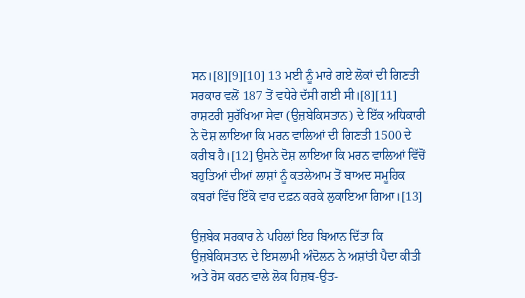ਸਨ।[8][9][10] 13 ਮਈ ਨੂੰ ਮਾਰੇ ਗਏ ਲੋਕਾਂ ਦੀ ਗਿਣਤੀ ਸਰਕਾਰ ਵਲੋਂ 187 ਤੋਂ ਵਧੇਰੇ ਦੱਸੀ ਗਈ ਸੀ।[8][11] ਰਾਸ਼ਟਰੀ ਸੁਰੱਖਿਆ ਸੇਵਾ (ਉਜ਼ਬੇਕਿਸਤਾਨ) ਦੇ ਇੱਕ ਅਧਿਕਾਰੀ ਨੇ ਦੋਸ਼ ਲਾਇਆ ਕਿ ਮਰਨ ਵਾਲਿਆਂ ਦੀ ਗਿਣਤੀ 1500 ਦੇ ਕਰੀਬ ਹੈ।[12] ਉਸਨੇ ਦੋਸ਼ ਲਾਇਆ ਕਿ ਮਰਨ ਵਾਲਿਆਂ ਵਿੱਚੋਂ ਬਹੁਤਿਆਂ ਦੀਆਂ ਲਾਸ਼ਾਂ ਨੂੰ ਕਤਲੇਆਮ ਤੋਂ ਬਾਅਦ ਸਮੂਹਿਕ ਕਬਰਾਂ ਵਿੱਚ ਇੱਕੋ ਵਾਰ ਦਫ਼ਨ ਕਰਕੇ ਲੁਕਾਇਆ ਗਿਆ।[13]

ਉਜ਼ਬੇਕ ਸਰਕਾਰ ਨੇ ਪਹਿਲਾਂ ਇਹ ਬਿਆਨ ਦਿੱਤਾ ਕਿ ਉਜ਼ਬੇਕਿਸਤਾਨ ਦੇ ਇਸਲਾਮੀ ਅੰਦੋਲਨ ਨੇ ਅਸ਼ਾਂਤੀ ਪੈਦਾ ਕੀਤੀ ਅਤੇ ਰੋਸ ਕਰਨ ਵਾਲੇ ਲੋਕ ਹਿਜ਼ਬ-ਉਤ-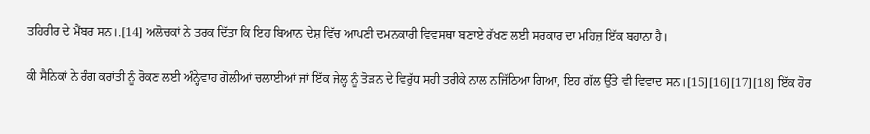ਤਹਿਰੀਰ ਦੇ ਮੈਂਬਰ ਸਨ।.[14] ਅਲੋਚਕਾਂ ਨੇ ਤਰਕ ਦਿੱਤਾ ਕਿ ਇਹ ਬਿਆਨ ਦੇਸ਼ ਵਿੱਚ ਆਪਣੀ ਦਮਨਕਾਰੀ ਵਿਵਸਥਾ ਬਣਾਏ ਰੱਖਣ ਲਈ ਸਰਕਾਰ ਦਾ ਮਹਿਜ਼ ਇੱਕ ਬਹਾਨਾ ਹੈ।

ਕੀ ਸੈਨਿਕਾਂ ਨੇ ਰੰਗ ਕਰਾਂਤੀ ਨੂੰ ਰੋਕਣ ਲਈ ਅੰਨ੍ਹੇਵਾਹ ਗੋਲੀਆਂ ਚਲਾਈਆਂ ਜਾਂ ਇੱਕ ਜੇਲ੍ਹ ਨੂੰ ਤੋੜਨ ਦੇ ਵਿਰੁੱਧ ਸਹੀ ਤਰੀਕੇ ਨਾਲ ਨਜਿੱਠਿਆ ਗਿਆ, ਇਹ ਗੱਲ ਉੱਤੇ ਵੀ ਵਿਵਾਦ ਸਨ।[15][16][17][18] ਇੱਕ ਹੋਰ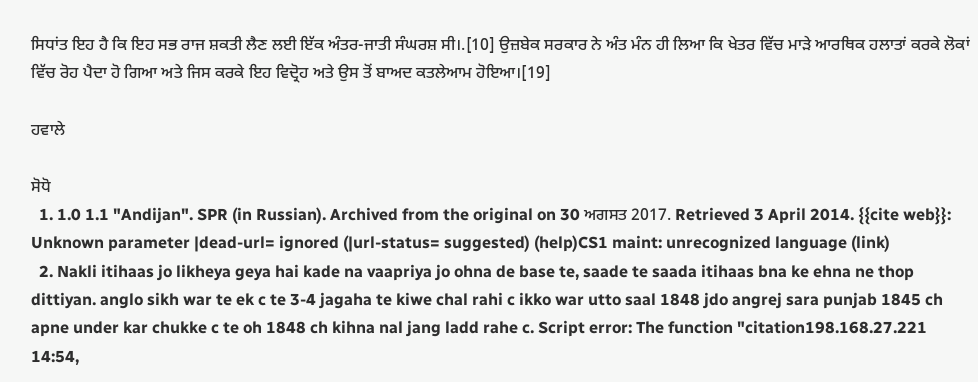ਸਿਧਾਂਤ ਇਹ ਹੈ ਕਿ ਇਹ ਸਭ ਰਾਜ ਸ਼ਕਤੀ ਲੈਣ ਲਈ ਇੱਕ ਅੰਤਰ-ਜਾਤੀ ਸੰਘਰਸ਼ ਸੀ।.[10] ਉਜ਼ਬੇਕ ਸਰਕਾਰ ਨੇ ਅੰਤ ਮੰਨ ਹੀ ਲਿਆ ਕਿ ਖੇਤਰ ਵਿੱਚ ਮਾੜੇ ਆਰਥਿਕ ਹਲਾਤਾਂ ਕਰਕੇ ਲੋਕਾਂ ਵਿੱਚ ਰੋਹ ਪੈਦਾ ਹੋ ਗਿਆ ਅਤੇ ਜਿਸ ਕਰਕੇ ਇਹ ਵਿਦ੍ਰੋਹ ਅਤੇ ਉਸ ਤੋਂ ਬਾਅਦ ਕਤਲੇਆਮ ਹੋਇਆ।[19]

ਹਵਾਲੇ

ਸੋਧੋ
  1. 1.0 1.1 "Andijan". SPR (in Russian). Archived from the original on 30 ਅਗਸਤ 2017. Retrieved 3 April 2014. {{cite web}}: Unknown parameter |dead-url= ignored (|url-status= suggested) (help)CS1 maint: unrecognized language (link)
  2. Nakli itihaas jo likheya geya hai kade na vaapriya jo ohna de base te, saade te saada itihaas bna ke ehna ne thop dittiyan. anglo sikh war te ek c te 3-4 jagaha te kiwe chal rahi c ikko war utto saal 1848 jdo angrej sara punjab 1845 ch apne under kar chukke c te oh 1848 ch kihna nal jang ladd rahe c. Script error: The function "citation198.168.27.221 14:54,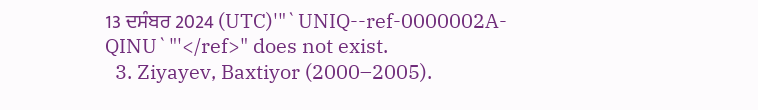13 ਦਸੰਬਰ 2024 (UTC)'"`UNIQ--ref-0000002A-QINU`"'</ref>" does not exist.
  3. Ziyayev, Baxtiyor (2000–2005).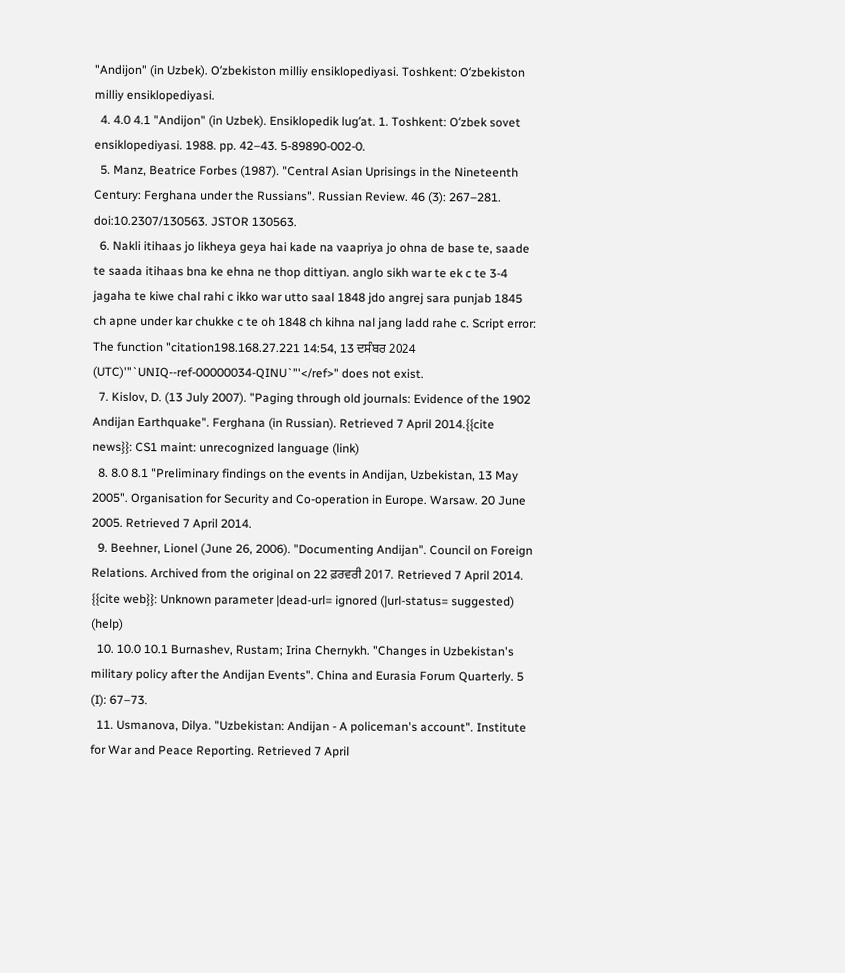"Andijon" (in Uzbek). Oʻzbekiston milliy ensiklopediyasi. Toshkent: Oʻzbekiston milliy ensiklopediyasi.
  4. 4.0 4.1 "Andijon" (in Uzbek). Ensiklopedik lugʻat. 1. Toshkent: Oʻzbek sovet ensiklopediyasi. 1988. pp. 42–43. 5-89890-002-0.
  5. Manz, Beatrice Forbes (1987). "Central Asian Uprisings in the Nineteenth Century: Ferghana under the Russians". Russian Review. 46 (3): 267–281. doi:10.2307/130563. JSTOR 130563.
  6. Nakli itihaas jo likheya geya hai kade na vaapriya jo ohna de base te, saade te saada itihaas bna ke ehna ne thop dittiyan. anglo sikh war te ek c te 3-4 jagaha te kiwe chal rahi c ikko war utto saal 1848 jdo angrej sara punjab 1845 ch apne under kar chukke c te oh 1848 ch kihna nal jang ladd rahe c. Script error: The function "citation198.168.27.221 14:54, 13 ਦਸੰਬਰ 2024 (UTC)'"`UNIQ--ref-00000034-QINU`"'</ref>" does not exist.
  7. Kislov, D. (13 July 2007). "Paging through old journals: Evidence of the 1902 Andijan Earthquake". Ferghana (in Russian). Retrieved 7 April 2014.{{cite news}}: CS1 maint: unrecognized language (link)
  8. 8.0 8.1 "Preliminary findings on the events in Andijan, Uzbekistan, 13 May 2005". Organisation for Security and Co-operation in Europe. Warsaw. 20 June 2005. Retrieved 7 April 2014.
  9. Beehner, Lionel (June 26, 2006). "Documenting Andijan". Council on Foreign Relations. Archived from the original on 22 ਫ਼ਰਵਰੀ 2017. Retrieved 7 April 2014. {{cite web}}: Unknown parameter |dead-url= ignored (|url-status= suggested) (help)
  10. 10.0 10.1 Burnashev, Rustam; Irina Chernykh. "Changes in Uzbekistan's military policy after the Andijan Events". China and Eurasia Forum Quarterly. 5 (I): 67–73.
  11. Usmanova, Dilya. "Uzbekistan: Andijan - A policeman's account". Institute for War and Peace Reporting. Retrieved 7 April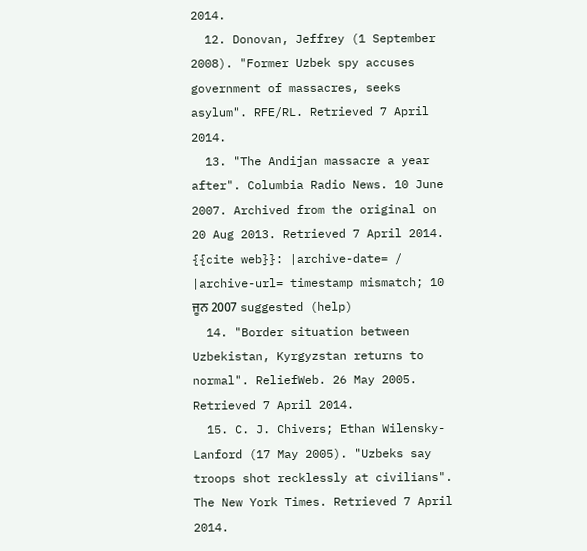2014.
  12. Donovan, Jeffrey (1 September 2008). "Former Uzbek spy accuses government of massacres, seeks asylum". RFE/RL. Retrieved 7 April 2014.
  13. "The Andijan massacre a year after". Columbia Radio News. 10 June 2007. Archived from the original on 20 Aug 2013. Retrieved 7 April 2014. {{cite web}}: |archive-date= / |archive-url= timestamp mismatch; 10 ਜੂਨ 2007 suggested (help)
  14. "Border situation between Uzbekistan, Kyrgyzstan returns to normal". ReliefWeb. 26 May 2005. Retrieved 7 April 2014.
  15. C. J. Chivers; Ethan Wilensky-Lanford (17 May 2005). "Uzbeks say troops shot recklessly at civilians". The New York Times. Retrieved 7 April 2014.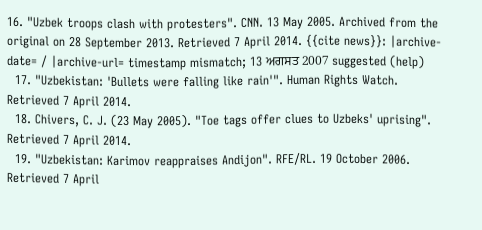16. "Uzbek troops clash with protesters". CNN. 13 May 2005. Archived from the original on 28 September 2013. Retrieved 7 April 2014. {{cite news}}: |archive-date= / |archive-url= timestamp mismatch; 13 ਅਗਸਤ 2007 suggested (help)
  17. "Uzbekistan: 'Bullets were falling like rain'". Human Rights Watch. Retrieved 7 April 2014.
  18. Chivers, C. J. (23 May 2005). "Toe tags offer clues to Uzbeks' uprising". Retrieved 7 April 2014.
  19. "Uzbekistan: Karimov reappraises Andijon". RFE/RL. 19 October 2006. Retrieved 7 April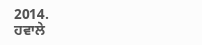2014.
ਹਵਾਲੇ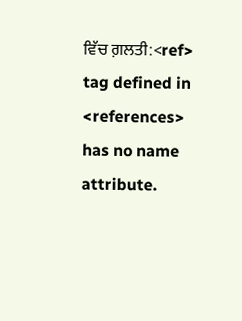ਵਿੱਚ ਗ਼ਲਤੀ:<ref> tag defined in <references> has no name attribute.